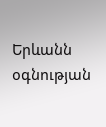Երևանն օգնության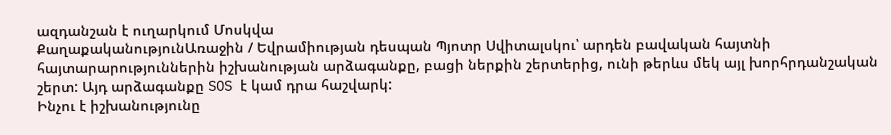ազդանշան է ուղարկում Մոսկվա
ՔաղաքականությունԱռաջին / Եվրամիության դեսպան Պյոտր Սվիտալսկու՝ արդեն բավական հայտնի հայտարարություններին իշխանության արձագանքը, բացի ներքին շերտերից, ունի թերևս մեկ այլ խորհրդանշական շերտ: Այդ արձագանքը SOS է կամ դրա հաշվարկ:
Ինչու է իշխանությունը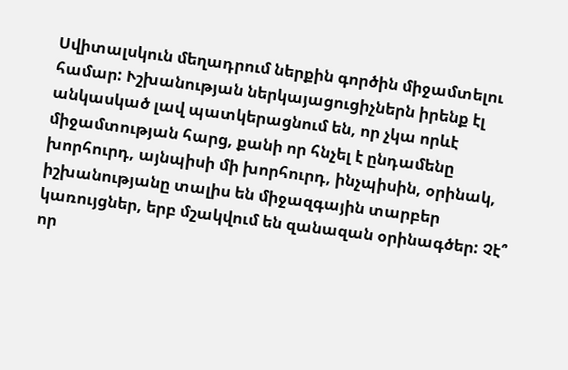Սվիտալսկուն մեղադրում ներքին գործին միջամտելու համար: Ւշխանության ներկայացուցիչներն իրենք էլ անկասկած լավ պատկերացնում են, որ չկա որևէ միջամտության հարց, քանի որ հնչել է ընդամենը խորհուրդ, այնպիսի մի խորհուրդ, ինչպիսին, օրինակ, իշխանությանը տալիս են միջազգային տարբեր կառույցներ, երբ մշակվում են զանազան օրինագծեր: Չէ՞ որ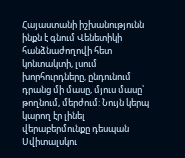Հայաստանի իշխանությունն ինքն է գնում Վենետիկի հանձնաժողովի հետ կոնտակտի, լսում խորհուրդները, ընդունում դրանց մի մասը, մյուս մասը՝ թողնում, մերժում: Նույն կերպ կարող էր լինել վերաբերմունքը դեսպան Սվիտալսկու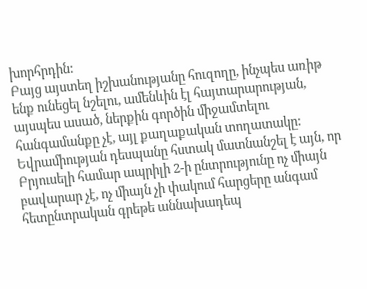խորհրդին:
Բայց այստեղ իշխանությանը հուզողը, ինչպես առիթ ենք ունեցել նշելու, ամենևին էլ հայտարարության, այսպես ասած, ներքին գործին միջամտելու հանգամանքը չէ, այլ քաղաքական տողատակը: Եվրամիության դեսպանը հստակ մատնանշել է այն, որ Բրյուսելի համար ապրիլի 2-ի ընտրությունը ոչ միայն բավարար չէ, ոչ միայն չի փակում հարցերը անգամ հետընտրական գրեթե աննախադեպ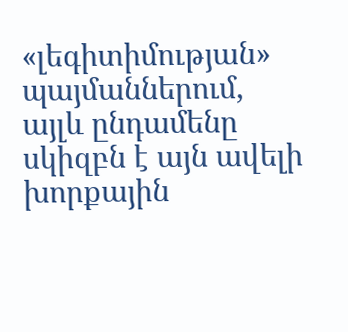«լեգիտիմության» պայմաններում, այլև ընդամենը սկիզբն է այն ավելի խորքային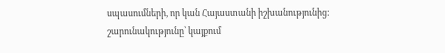սպասումների, որ կան Հայաստանի իշխանությունից:
շարունակությունը՝ կայքում